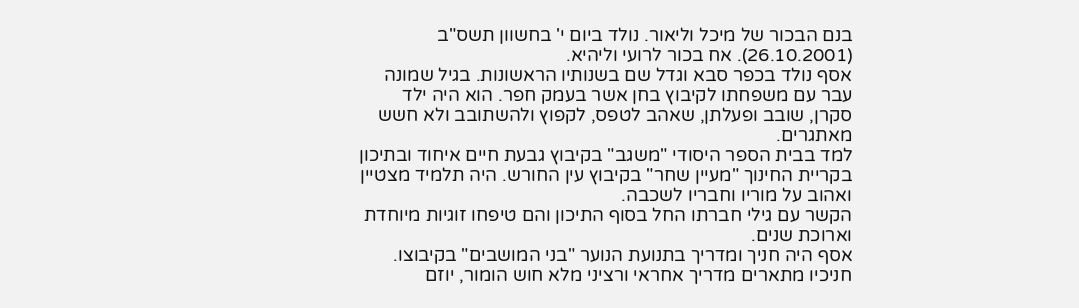בנם הבכור של מיכל וליאור. נולד ביום י' בחשוון תשס"ב (26.10.2001). אח בכור לרועי וליהיא.
אסף נולד בכפר סבא וגדל שם בשנותיו הראשונות. בגיל שמונה עבר עם משפחתו לקיבוץ בחן אשר בעמק חפר. הוא היה ילד סקרן, שובב ופעלתן, שאהב לטפס, לקפוץ ולהשתובב ולא חשש מאתגרים.
למד בבית הספר היסודי "משגב" בקיבוץ גבעת חיים איחוד ובתיכון בקריית החינוך "מעיין שחר" בקיבוץ עין החורש. היה תלמיד מצטיין ואהוב על מוריו וחבריו לשכבה.
הקשר עם גילי חברתו החל בסוף התיכון והם טיפחו זוגיות מיוחדת וארוכת שנים.
אסף היה חניך ומדריך בתנועת הנוער "בני המושבים" בקיבוצו. חניכיו מתארים מדריך אחראי ורציני מלא חוש הומור, יוזם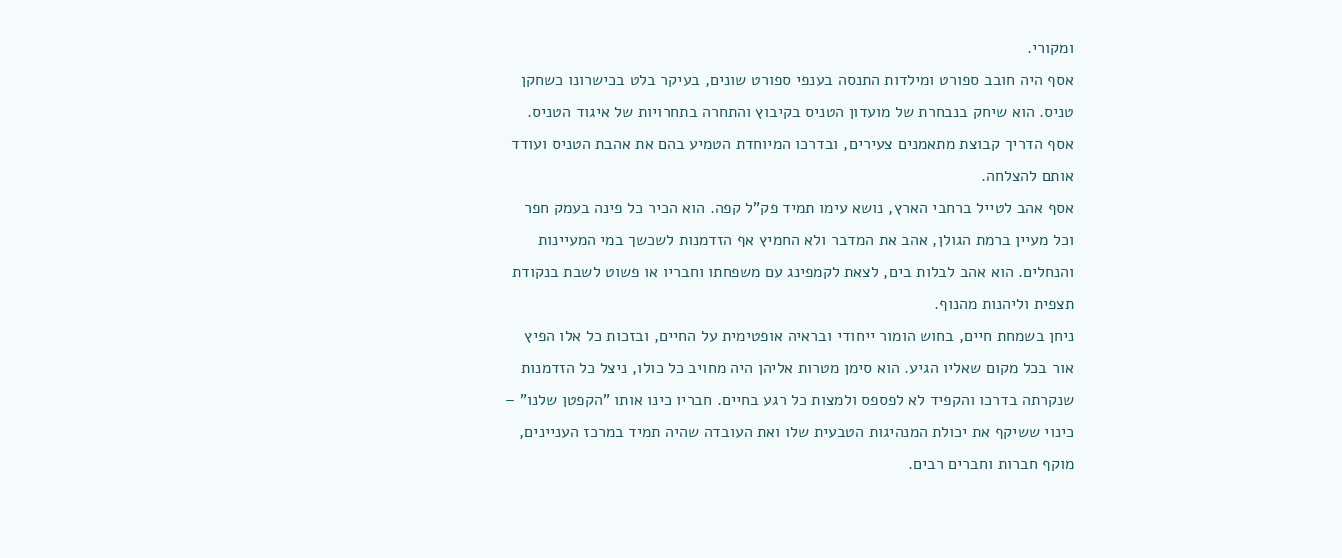ומקורי.
אסף היה חובב ספורט ומילדות התנסה בענפי ספורט שונים, בעיקר בלט בכישרונו כשחקן טניס. הוא שיחק בנבחרת של מועדון הטניס בקיבוץ והתחרה בתחרויות של איגוד הטניס. אסף הדריך קבוצת מתאמנים צעירים, ובדרכו המיוחדת הטמיע בהם את אהבת הטניס ועודד אותם להצלחה.
אסף אהב לטייל ברחבי הארץ, נושא עימו תמיד פק"ל קפה. הוא הכיר כל פינה בעמק חפר וכל מעיין ברמת הגולן, אהב את המדבר ולא החמיץ אף הזדמנות לשכשך במי המעיינות והנחלים. הוא אהב לבלות בים, לצאת לקמפינג עם משפחתו וחבריו או פשוט לשבת בנקודת תצפית וליהנות מהנוף.
ניחן בשמחת חיים, בחוש הומור ייחודי ובראיה אופטימית על החיים, ובזכות כל אלו הפיץ אור בכל מקום שאליו הגיע. הוא סימן מטרות אליהן היה מחויב כל כולו, ניצל כל הזדמנות שנקרתה בדרכו והקפיד לא לפספס ולמצות כל רגע בחיים. חבריו כינו אותו "הקפטן שלנו" – כינוי ששיקף את יכולת המנהיגות הטבעית שלו ואת העובדה שהיה תמיד במרכז העניינים, מוקף חברות וחברים רבים.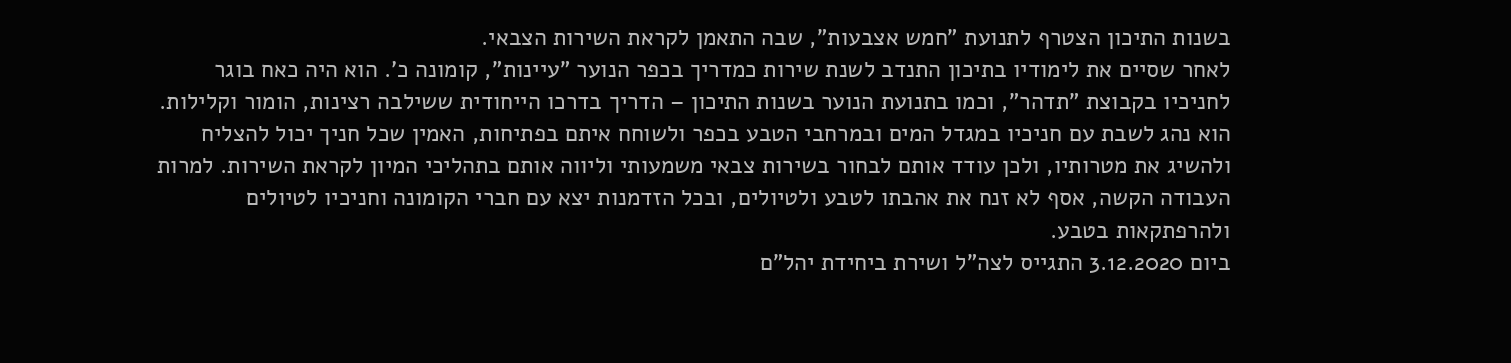בשנות התיכון הצטרף לתנועת "חמש אצבעות", שבה התאמן לקראת השירות הצבאי.
לאחר שסיים את לימודיו בתיכון התנדב לשנת שירות כמדריך בכפר הנוער "עיינות", קומונה כ'. הוא היה כאח בוגר לחניכיו בקבוצת "תדהר", וכמו בתנועת הנוער בשנות התיכון – הדריך בדרכו הייחודית ששילבה רצינות, הומור וקלילות. הוא נהג לשבת עם חניכיו במגדל המים ובמרחבי הטבע בכפר ולשוחח איתם בפתיחות, האמין שכל חניך יכול להצליח ולהשיג את מטרותיו, ולכן עודד אותם לבחור בשירות צבאי משמעותי וליווה אותם בתהליכי המיון לקראת השירות. למרות העבודה הקשה, אסף לא זנח את אהבתו לטבע ולטיולים, ובכל הזדמנות יצא עם חברי הקומונה וחניכיו לטיולים ולהרפתקאות בטבע.
ביום 3.12.2020 התגייס לצה"ל ושירת ביחידת יהל"ם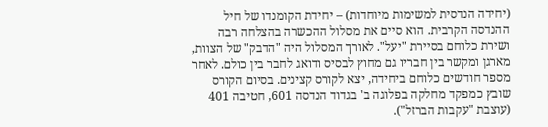(יחידה הנדסית למשימות מיוחדות) – יחידת הקומנדו של חיל ההנדסה הקרבית. הוא סיים את מסלול ההכשרה בהצלחה רבה ושירת כלוחם בסיירת "יעל". לאורך המסלול היה "הדבק" של הצוות, מארגן ומקשר בין חבריו גם מחוץ לבסיס ודואג לחבר בין כולם. לאחר מספר חודשים כלוחם ביחידה, יצא לקורס קצינים. בסיום הקורס שובץ כמפקד מחלקה בפלוגה ב' בגדוד הנדסה 601, חטיבה 401 (עוצבת "עקבות הברזל").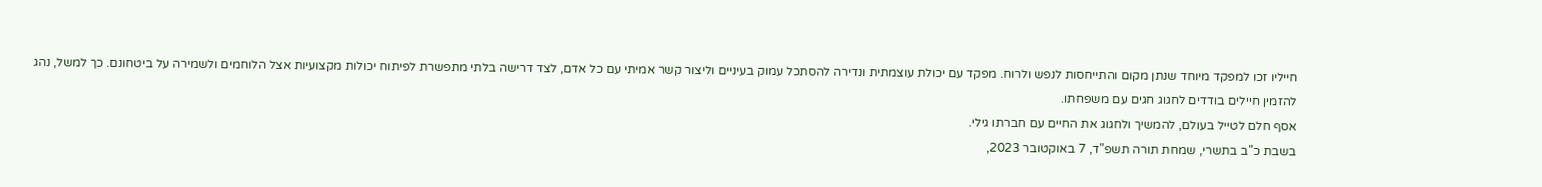חייליו זכו למפקד מיוחד שנתן מקום והתייחסות לנפש ולרוח. מפקד עם יכולת עוצמתית ונדירה להסתכל עמוק בעיניים וליצור קשר אמיתי עם כל אדם, לצד דרישה בלתי מתפשרת לפיתוח יכולות מקצועיות אצל הלוחמים ולשמירה על ביטחונם. כך למשל, נהג להזמין חיילים בודדים לחגוג חגים עם משפחתו.
אסף חלם לטייל בעולם, להמשיך ולחגוג את החיים עם חברתו גילי.
בשבת כ"ב בתשרי, שמחת תורה תשפ"ד, 7 באוקטובר 2023,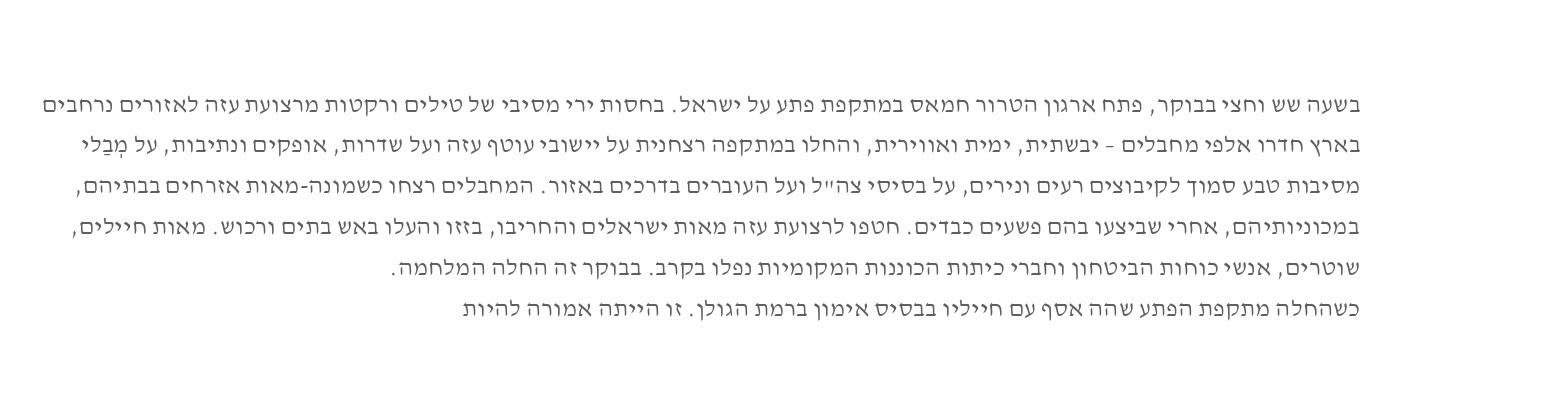בשעה שש וחצי בבוקר, פתח ארגון הטרור חמאס במתקפת פתע על ישראל. בחסות ירי מסיבי של טילים ורקטות מרצועת עזה לאזורים נרחבים בארץ חדרו אלפי מחבלים – יבשתית, ימית ואווירית, והחלו במתקפה רצחנית על יישובי עוטף עזה ועל שדרות, אופקים ונתיבות, על מְבַלי מסיבות טבע סמוך לקיבוצים רעים ונירים, על בסיסי צה"ל ועל העוברים בדרכים באזור. המחבלים רצחו כשמונה-מאות אזרחים בבתיהם, במכוניותיהם, אחרי שביצעו בהם פשעים כבדים. חטפו לרצועת עזה מאות ישראלים והחריבו, בזזו והעלו באש בתים ורכוש. מאות חיילים, שוטרים, אנשי כוחות הביטחון וחברי כיתות הכוננות המקומיות נפלו בקרב. בבוקר זה החלה המלחמה.
כשהחלה מתקפת הפתע שהה אסף עם חייליו בבסיס אימון ברמת הגולן. זו הייתה אמורה להיות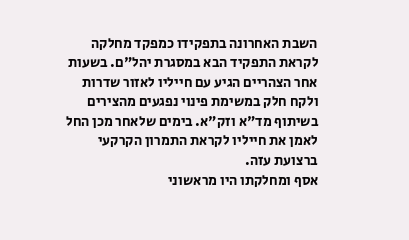השבת האחרונה בתפקידו כמפקד מחלקה לקראת התפקיד הבא במסגרת יהל"ם. בשעות אחר הצהריים הגיע עם חייליו לאזור שדרות ולקח חלק במשימת פינוי נפגעים מהצירים בשיתוף מד"א וזק"א. בימים שלאחר מכן החל לאמן את חייליו לקראת התמרון הקרקעי ברצועת עזה.
אסף ומחלקתו היו מראשוני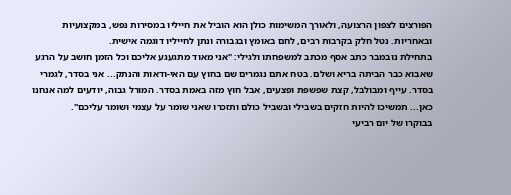הפורצים לצפון הרצועה, ולאורך המשימות כולן הוא הוביל את חייליו במסירות נפש, במקצועיות ובאחריות. נטל חלק בקרבות רבים, לחם באומץ ובגבורה ונתן לחייליו דוגמה אישית.
בתחילת נובמבר כתב אסף מכתב למשפחתו ולגילי: "אני מאוד מתגעגע אליכם וכל הזמן חושב על הרגע שאבוא כבר הביתה בריא ושלם. בטח אתם נגמרים שם בחוץ עם האי-ודאות והנתק... אני בסדר, לגמרי בסדר. עייף ומבולבל, קצת שפשפת ופצעים, אבל חוץ מזה באמת בסדר. המורל גבוה, יודעים למה אנחנו כאן... תמשיכו להיות חזקים בשבילי ובשביל כולם ותזכרו שאני שומר על עצמי ושומר עליכם".
בבוקרו של יום רביעי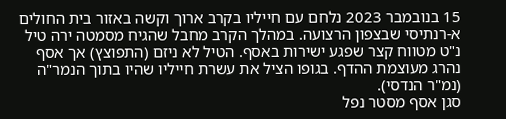15 בנובמבר 2023 נלחם עם חייליו בקרב ארוך וקשה באזור בית החולים א-רנתיסי שבצפון הרצועה. במהלך הקרב מחבל שהגיח מסמטה ירה טיל נ"ט מטווח קצר שפגע ישירות באסף. הטיל לא ניזם (התפוצץ) אך אסף נהרג מעוצמת ההדף. בגופו הציל את עשרת חייליו שהיו בתוך הנמר"ה (נמ"ר הנדסי).
סגן אסף מסטר נפל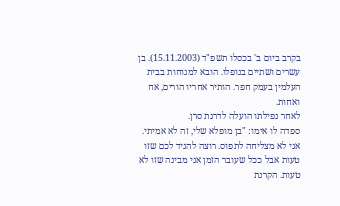בקרב ביום ב' בכסלו תשפ"ד (15.11.2003). בן עשרים ושתיים בנופלו. הובא למנוחות בבית העלמין בעמק חפר. הותיר אחריו הורים, אח ואחות.
לאחר נפילתו הועלה לדרגת סרן.
ספדה לו אימו: "בן מופלא שלי, זה לא אמיתי. אני לא מצליחה לתפוס. רוצה להגיד לכם שזו טעות אבל ככל שעובר הזמן אני מבינה שזו לא טעות. הקרנת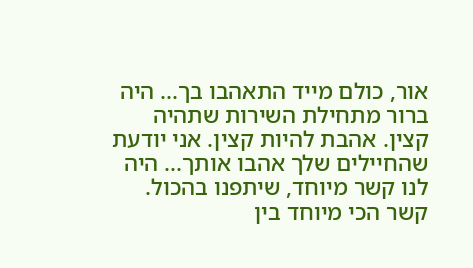אור, כולם מייד התאהבו בך... היה ברור מתחילת השירות שתהיה קצין. אהבת להיות קצין. אני יודעת שהחיילים שלך אהבו אותך... היה לנו קשר מיוחד, שיתפנו בהכול. קשר הכי מיוחד בין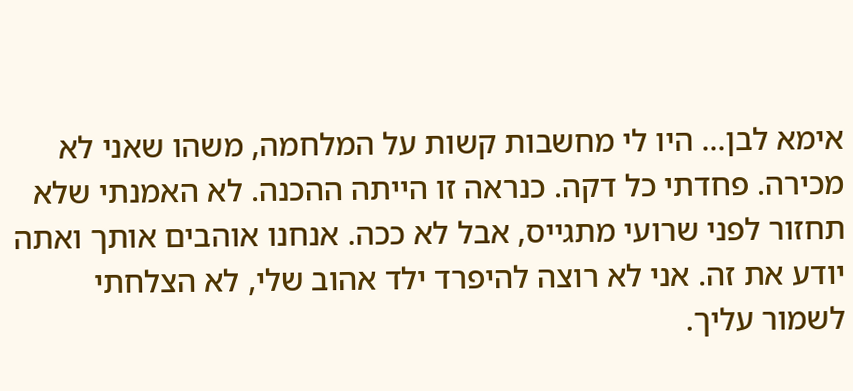אימא לבן... היו לי מחשבות קשות על המלחמה, משהו שאני לא מכירה. פחדתי כל דקה. כנראה זו הייתה ההכנה. לא האמנתי שלא תחזור לפני שרועי מתגייס, אבל לא ככה. אנחנו אוהבים אותך ואתה יודע את זה. אני לא רוצה להיפרד ילד אהוב שלי, לא הצלחתי לשמור עליך.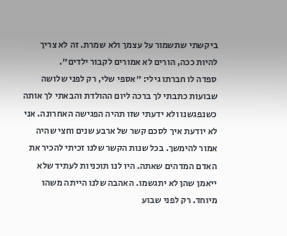ביקשתי שתשמור על עצמך ולא שמרת. זה לא צריך להיות ככה, הורים לא אמורים לקבור ילדים".
ספדה לו חברתו גילי: "אספי שלי, רק לפני שלושה שבועות כתבתי לך ברכה ליום ההולדת והבאתי לך אותה כשנפגשנו ולא ידעתי שזו תהיה הפגישה האחרונה. אני לא יודעת איך לסכם קשר של ארבע שנים וחצי שהיה אמור להימשך. בכל שנות הקשר שלנו זכיתי להכיר את האדם המדהים שאתה. היו לנו תוכניות לעתיד שלא ייאמן שהן לא יתגשמו. האהבה שלנו הייתה משהו מיוחד. רק לפני שבוע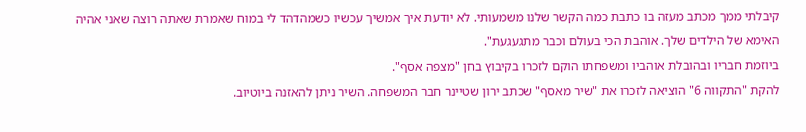קיבלתי ממך מכתב מעזה בו כתבת כמה הקשר שלנו משמעותי. לא יודעת איך אמשיך עכשיו כשמהדהד לי במוח שאמרת שאתה רוצה שאני אהיה האימא של הילדים שלך. אוהבת הכי בעולם וכבר מתגעגעת".
ביוזמת חבריו ובהובלת אוהביו ומשפחתו הוקם לזכרו בקיבוץ בחן "מצפה אסף".
להקת "התקווה 6" הוציאה לזכרו את "שיר מאסף" שכתב ירון שטיינר חבר המשפחה. השיר ניתן להאזנה ביוטיוב.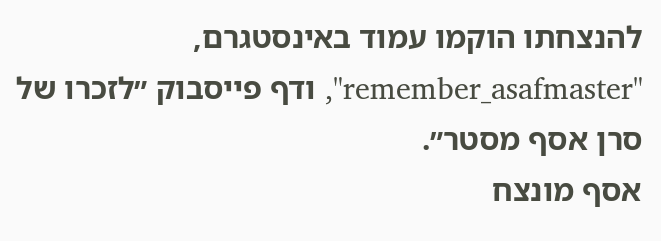להנצחתו הוקמו עמוד באינסטגרם, "remember_asafmaster", ודף פייסבוק ״לזכרו של סרן אסף מסטר״.
אסף מונצח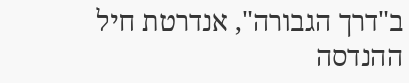ב"דרך הגבורה", אנדרטת חיל ההנדסה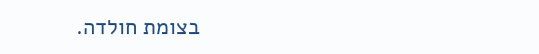בצומת חולדה.